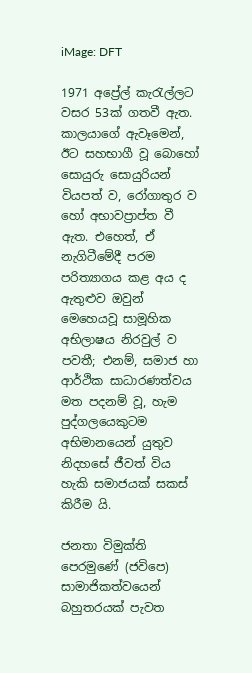iMage: DFT

1971 අප්‍රේල් කැරැල්ලට වසර 53ක් ගතවී ඇත. කාලයාගේ ඇවෑමෙන්, ඊට සහභාගී වූ බොහෝ සොයුරු සොයුරියන් වියපත් ව, රෝගාතුර ව හෝ අභාවප්‍රාප්ත වී ඇත. එහෙත්, ඒ නැගිටීමේදී පරම පරිත්‍යාගය කළ අය ද ඇතුළුව ඔවුන් මෙහෙයවූ සාමූහික අභිලාෂය නිරවුල් ව පවතී; එනම්, සමාජ හා ආර්ථික සාධාරණත්වය මත පදනම් වූ, හැම පුද්ගලයෙකුටම අභිමානයෙන් යුතුව නිදහසේ ජීවත් විය හැකි සමාජයක් සකස් කිරීම යි.

ජනතා විමුක්ති පෙරමුණේ (ජවිපෙ) සාමාජිකත්වයෙන් බහුතරයක් පැවත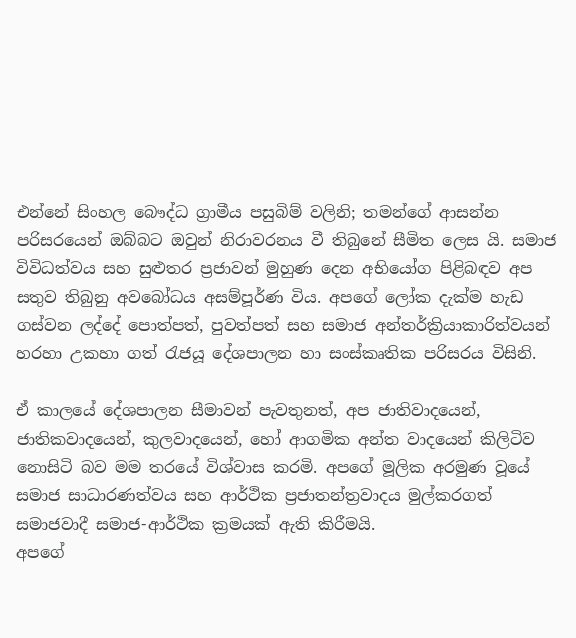එන්නේ සිංහල බෞද්ධ ග්‍රාමීය පසුබිම් වලිනි; තමන්ගේ ආසන්න පරිසරයෙන් ඔබ්බට ඔවුන් නිරාවරනය වී තිබුනේ සීමිත ලෙස යි. සමාජ විවිධත්වය සහ සුළුතර ප්‍රජාවන් මුහුණ දෙන අභියෝග පිළිබඳව අප සතුව තිබුනු අවබෝධය අසම්පූර්ණ විය. අපගේ ලෝක දැක්ම හැඩ ගස්වන ලද්දේ පොත්පත්, පුවත්පත් සහ සමාජ අන්තර්ක්‍රියාකාරිත්වයන් හරහා උකහා ගත් රැජයූ දේශපාලන හා සංස්කෘතික පරිසරය විසිනි.

ඒ කාලයේ දේශපාලන සීමාවන් පැවතුනත්, අප ජාතිවාදයෙන්, ජාතිකවාදයෙන්, කුලවාදයෙන්, හෝ ආගමික අන්ත වාදයෙන් කිලිටිව නොසිටි බව මම තරයේ විශ්වාස කරමි. අපගේ මූලික අරමුණ වූයේ සමාජ සාධාරණත්වය සහ ආර්ථික ප්‍රජාතන්ත්‍රවාදය මුල්කරගත් සමාජවාදී සමාජ-ආර්ථික ක්‍රමයක් ඇති කිරීමයි.
අපගේ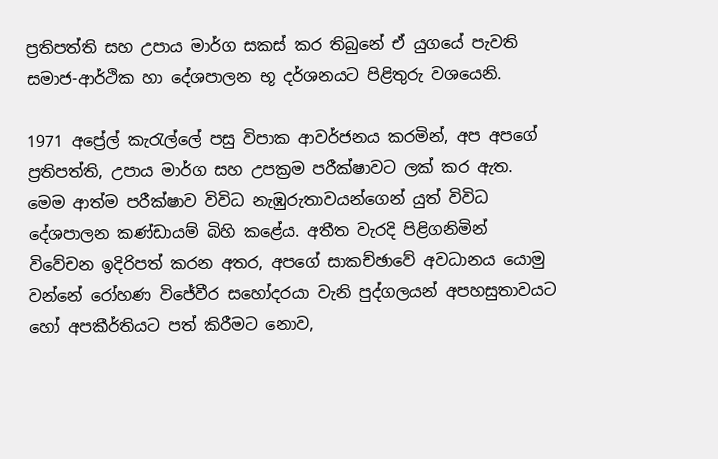ප්‍රතිපත්ති සහ උපාය මාර්ග සකස් කර තිබුනේ ඒ යුගයේ පැවති සමාජ-ආර්ථික හා දේශපාලන භූ දර්ශනයට පිළිතුරු වශයෙනි.

1971 අප්‍රේල් කැරැල්ලේ පසු විපාක ආවර්ජනය කරමින්, අප අපගේ ප්‍රතිපත්ති, උපාය මාර්ග සහ උපක්‍රම පරීක්ෂාවට ලක් කර ඇත. මෙම ආත්ම පරීක්ෂාව විවිධ නැඹුරුතාවයන්ගෙන් යුත් විවිධ දේශපාලන කණ්ඩායම් බිහි කළේය. අතීත වැරදි පිළිගනිමින් විවේචන ඉදිරිපත් කරන අතර, අපගේ සාකච්ඡාවේ අවධානය යොමු වන්නේ රෝහණ විජේවීර සහෝදරයා වැනි පුද්ගලයන් අපහසුතාවයට හෝ අපකීර්තියට පත් කිරීමට නොව,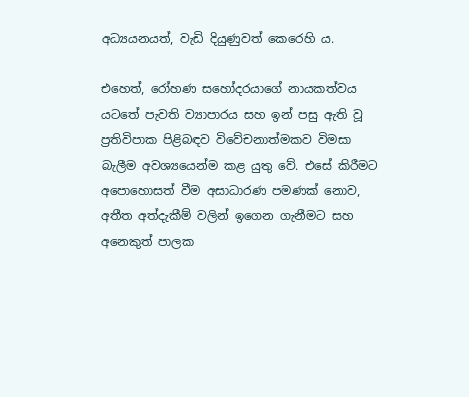අධ්‍යයනයත්, වැඩි දියුණුවත් කෙරෙහි ය.

එහෙත්, රෝහණ සහෝදරයාගේ නායකත්වය යටතේ පැවති ව්‍යාපාරය සහ ඉන් පසු ඇති වූ ප්‍රතිවිපාක පිළිබඳව විවේචනාත්මකව විමසා බැලීම අවශ්‍යයෙන්ම කළ යුතු වේ. එසේ කිරීමට අපොහොසත් වීම අසාධාරණ පමණක් නොව, අතීත අත්දැකීම් වලින් ඉගෙන ගැනීමට සහ අනෙකුත් පාලක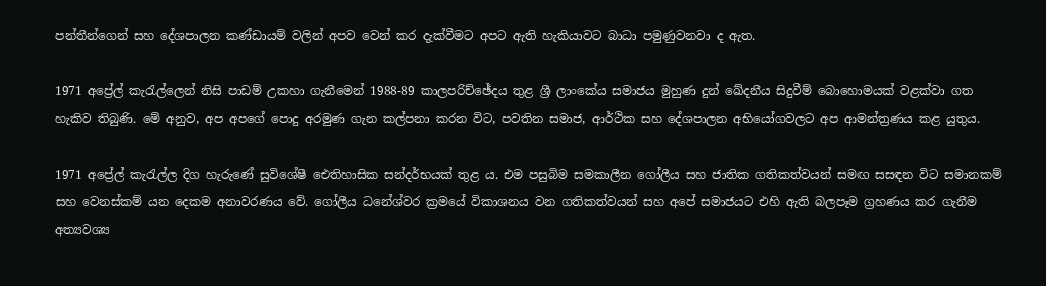පන්තීන්ගෙන් සහ දේශපාලන කණ්ඩායම් වලින් අපව වෙන් කර දැක්වීමට අපට ඇති හැකියාවට බාධා පමුණුවනවා ද ඇත.

1971 අප්‍රේල් කැරැල්ලෙන් නිසි පාඩම් උකහා ගැනීමෙන් 1988-89 කාලපරිච්ඡේදය තුළ ශ්‍රී ලාංකේය සමාජය මුහුණ දුන් ඛේදනීය සිදුවීම් බොහොමයක් වළක්වා ගත හැකිව තිබුණි. මේ අනුව, අප අපගේ පොදු අරමුණ ගැන කල්පනා කරන විට, පවතින සමාජ, ආර්ථික සහ දේශපාලන අභියෝගවලට අප ආමන්ත්‍රණය කළ යුතුය.

1971 අප්‍රේල් කැරැල්ල දිග හැරුණේ සුවිශේෂී ඓතිහාසික සන්දර්භයක් තුළ ය. එම පසුබිම සමකාලීන ගෝලීය සහ ජාතික ගතිකත්වයන් සමඟ සසඳන විට සමානකම් සහ වෙනස්කම් යන දෙකම අනාවරණය වේ. ගෝලීය ධනේශ්වර ක්‍රමයේ විකාශනය වන ගතිකත්වයන් සහ අපේ සමාජයට එහි ඇති බලපෑම ග්‍රහණය කර ගැනීම අත්‍යවශ්‍ය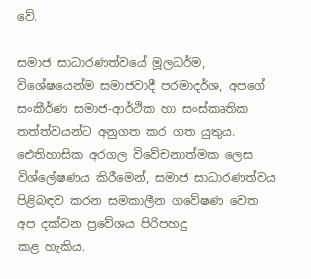වේ.

සමාජ සාධාරණත්වයේ මූලධර්ම, විශේෂයෙන්ම සමාජවාදී පරමාදර්ශ, අපගේ සංකීර්ණ සමාජ-ආර්ථික හා සංස්කෘතික තත්ත්වයන්ට අනුගත කර ගත යුතුය. ඓතිහාසික අරගල විවේචනාත්මක ලෙස විශ්ලේෂණය කිරීමෙන්, සමාජ සාධාරණත්වය පිළිබඳව කරන සමකාලීන ගවේෂණ වෙත අප දක්වන ප්‍රවේශය පිරිපහදු
කළ හැකිය.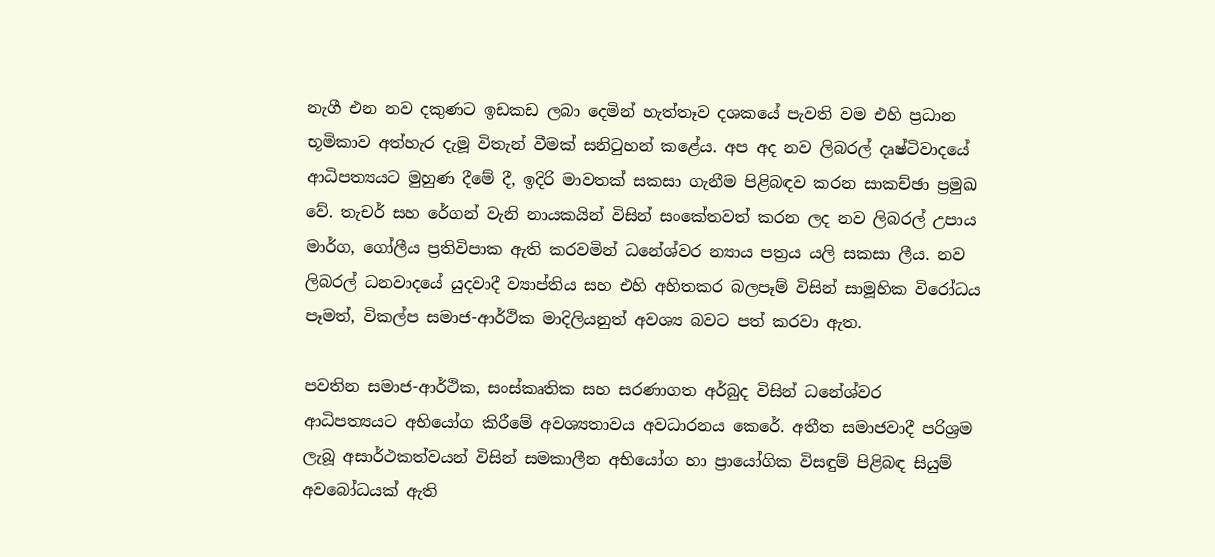නැගී එන නව දකුණට ඉඩකඩ ලබා දෙමින් හැත්තෑව දශකයේ පැවති වම එහි ප්‍රධාන භූමිකාව අත්හැර දැමූ විතැන් වීමක් සනිටුහන් කළේය. අප අද නව ලිබරල් දෘෂ්ටිවාදයේ ආධිපත්‍යයට මුහුණ දීමේ දී, ඉදිරි මාවතක් සකසා ගැනීම පිළිබඳව කරන සාකච්ඡා ප්‍රමුඛ වේ. තැචර් සහ රේගන් වැනි නායකයින් විසින් සංකේතවත් කරන ලද නව ලිබරල් උපාය මාර්ග, ගෝලීය ප්‍රතිවිපාක ඇති කරවමින් ධනේශ්වර න්‍යාය පත්‍රය යලි සකසා ලීය. නව ලිබරල් ධනවාදයේ යුදවාදී ව්‍යාප්තිය සහ එහි අහිතකර බලපෑම් විසින් සාමූහික විරෝධය පෑමත්, විකල්ප සමාජ-ආර්ථික මාදිලියනුත් අවශ්‍ය බවට පත් කරවා ඇත.

පවතින සමාජ-ආර්ථික, සංස්කෘතික සහ සරණාගත අර්බුද විසින් ධනේශ්වර ආධිපත්‍යයට අභියෝග කිරීමේ අවශ්‍යතාවය අවධාරනය කෙරේ. අතීත සමාජවාදී පරිශ්‍රම ලැබූ අසාර්ථකත්වයන් විසින් සමකාලීන අභියෝග හා ප්‍රායෝගික විසඳුම් පිළිබඳ සියුම් අවබෝධයක් ඇති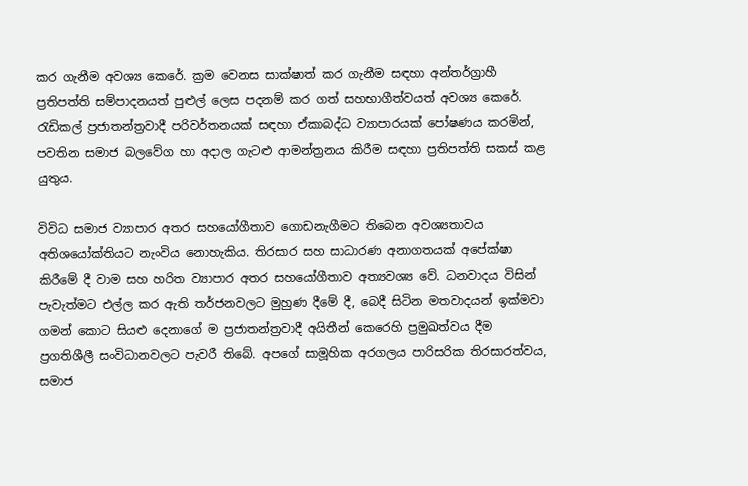කර ගැනීම අවශ්‍ය කෙරේ. ක්‍රම වෙනස සාක්ෂාත් කර ගැනීම සඳහා අන්තර්ග්‍රාහී ප්‍රතිපත්ති සම්පාදනයත් පුළුල් ලෙස පදනම් කර ගත් සහභාගීත්වයත් අවශ්‍ය කෙරේ. රැඩිකල් ප්‍රජාතන්ත්‍රවාදී පරිවර්තනයක් සඳහා ඒකාබද්ධ ව්‍යාපාරයක් පෝෂණය කරමින්, පවතින සමාජ බලවේග හා අදාල ගැටළු ආමන්ත්‍රනය කිරීම සඳහා ප්‍රතිපත්ති සකස් කළ යුතුය.

විවිධ සමාජ ව්‍යාපාර අතර සහයෝගීතාව ගොඩනැගීමට තිබෙන අවශ්‍යතාවය අතිශයෝක්තියට නැංවිය නොහැකිය. තිරසාර සහ සාධාරණ අනාගතයක් අපේක්ෂා කිරීමේ දී වාම සහ හරිත ව්‍යාපාර අතර සහයෝගීතාව අත්‍යවශ්‍ය වේ. ධනවාදය විසින් පැවැත්මට එල්ල කර ඇති තර්ජනවලට මුහුණ දීමේ දී, බෙදී සිටින මතවාදයන් ඉක්මවා ගමන් කොට සියළු දෙනාගේ ම ප්‍රජාතන්ත්‍රවාදී අයිතීන් කෙරෙහි ප්‍රමුඛත්වය දීම ප්‍රගතිශීලී සංවිධානවලට පැවරී තිබේ. අපගේ සාමූහික අරගලය පාරිසරික තිරසාරත්වය, සමාජ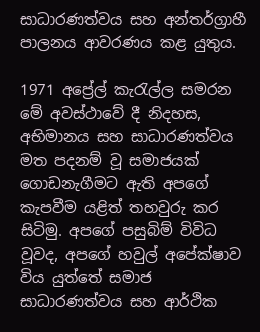සාධාරණත්වය සහ අන්තර්ග්‍රාහී පාලනය ආවරණය කළ යුතුය.

1971 අප්‍රේල් කැරැල්ල සමරන මේ අවස්ථාවේ දී නිදහස, අභිමානය සහ සාධාරණත්වය මත පදනම් වූ සමාජයක් ගොඩනැගීමට ඇති අපගේ කැපවීම යළිත් තහවුරු කර සිටිමු. අපගේ පසුබිම් විවිධ වූවද, අපගේ හවුල් අපේක්ෂාව විය යුත්තේ සමාජ සාධාරණත්වය සහ ආර්ථික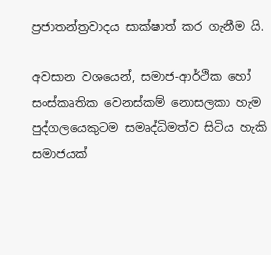ප්‍රජාතන්ත්‍රවාදය සාක්ෂාත් කර ගැනීම යි.

අවසාන වශයෙන්, සමාජ-ආර්ථික හෝ සංස්කෘතික වෙනස්කම් නොසලකා හැම පුද්ගලයෙකුටම සමෘද්ධිමත්ව සිටිය හැකි සමාජයක්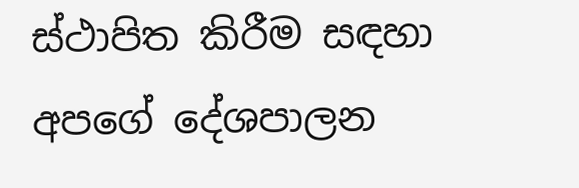ස්ථාපිත කිරීම සඳහා අපගේ දේශපාලන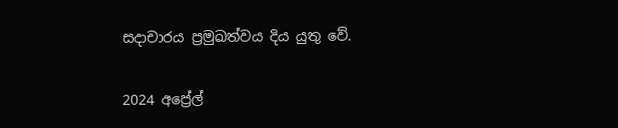සදාචාරය ප්‍රමුඛත්වය දිය යුතු වේ.

2024 අප්‍රේල්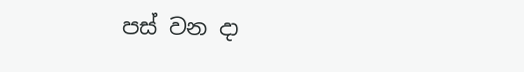පස් වන දා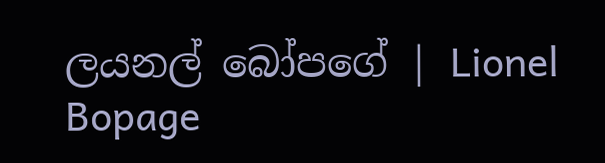ලයනල් බෝපගේ | Lionel Bopage